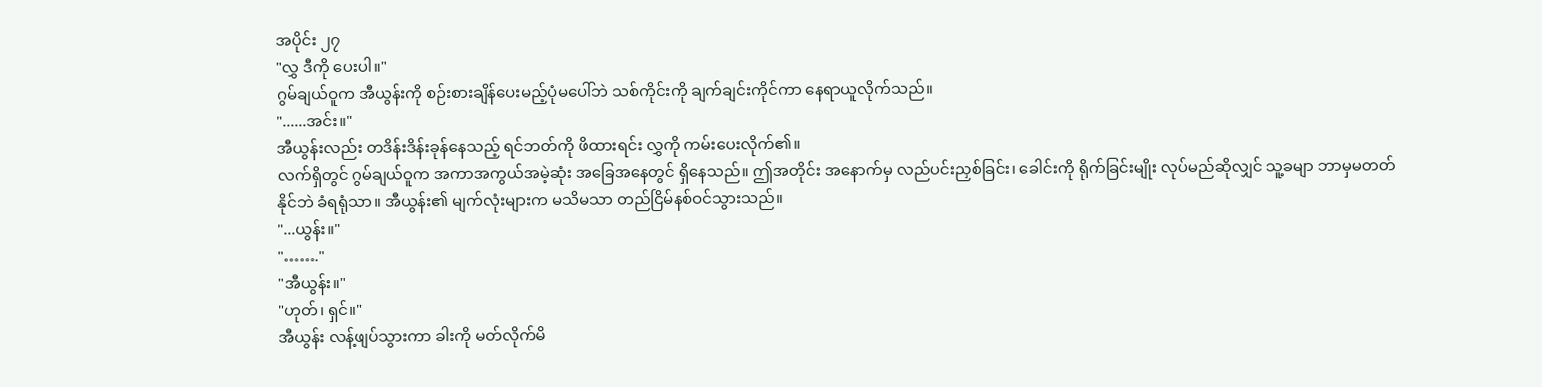အပိုင်း ၂၇
"လွှ ဒီကို ပေးပါ။"
ဂွမ်ချယ်ဝူက အီယွန်းကို စဉ်းစားချိန်ပေးမည့်ပုံမပေါ်ဘဲ သစ်ကိုင်းကို ချက်ချင်းကိုင်ကာ နေရာယူလိုက်သည်။
"......အင်း။"
အီယွန်းလည်း တဒိန်းဒိန်းခုန်နေသည့် ရင်ဘတ်ကို ဖိထားရင်း လွှကို ကမ်းပေးလိုက်၏။
လက်ရှိတွင် ဂွမ်ချယ်ဝူက အကာအကွယ်အမဲ့ဆုံး အခြေအနေတွင် ရှိနေသည်။ ဤအတိုင်း အနောက်မှ လည်ပင်းညှစ်ခြင်း၊ ခေါင်းကို ရိုက်ခြင်းမျိုး လုပ်မည်ဆိုလျှင် သူ့ခမျာ ဘာမှမတတ်နိုင်ဘဲ ခံရရုံသာ။ အီယွန်း၏ မျက်လုံးများက မသိမသာ တည်ငြိမ်နစ်ဝင်သွားသည်။
"...ယွန်း။"
"……."
"အီယွန်း။"
"ဟုတ်၊ ရှင်။"
အီယွန်း လန့်ဖျပ်သွားကာ ခါးကို မတ်လိုက်မိ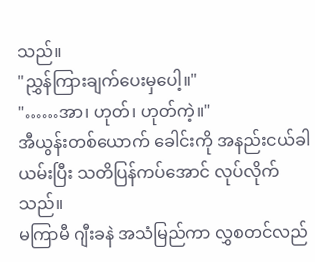သည်။
"ညွှန်ကြားချက်ပေးမှပေါ့။"
"……အာ၊ ဟုတ်၊ ဟုတ်ကဲ့။"
အီယွန်းတစ်ယောက် ခေါင်းကို အနည်းငယ်ခါယမ်းပြီး သတိပြန်ကပ်အောင် လုပ်လိုက်သည်။
မကြာမီ ဂျီးခနဲ အသံမြည်ကာ လွှစတင်လည်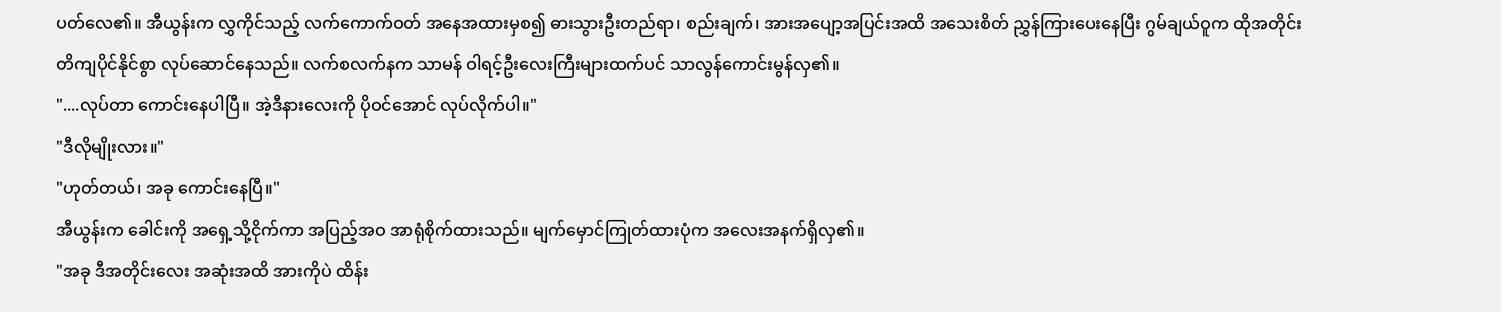ပတ်လေ၏။ အီယွန်းက လွှကိုင်သည့် လက်ကောက်ဝတ် အနေအထားမှစ၍ ဓားသွားဦးတည်ရာ၊ စည်းချက်၊ အားအပျော့အပြင်းအထိ အသေးစိတ် ညွှန်ကြားပေးနေပြီး ဂွမ်ချယ်ဝူက ထိုအတိုင်း တိကျပိုင်နိုင်စွာ လုပ်ဆောင်နေသည်။ လက်စလက်နက သာမန် ဝါရင့်ဦးလေးကြီးများထက်ပင် သာလွန်ကောင်းမွန်လှ၏။
"....လုပ်တာ ကောင်းနေပါပြီ။ အဲ့ဒီနားလေးကို ပိုဝင်အောင် လုပ်လိုက်ပါ။"
"ဒီလိုမျိုးလား။"
"ဟုတ်တယ်၊ အခု ကောင်းနေပြီ။"
အီယွန်းက ခေါင်းကို အရှေ့သို့ငိုက်ကာ အပြည့်အဝ အာရုံစိုက်ထားသည်။ မျက်မှောင်ကြုတ်ထားပုံက အလေးအနက်ရှိလှ၏။
"အခု ဒီအတိုင်းလေး အဆုံးအထိ အားကိုပဲ ထိန်း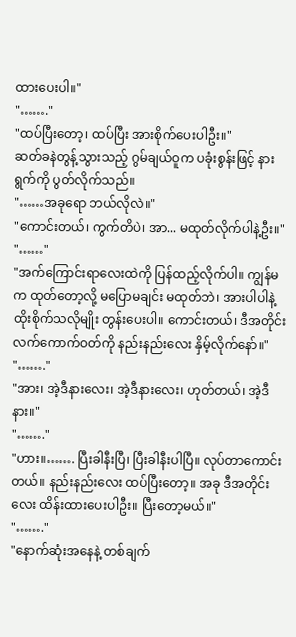ထားပေးပါ။"
"……."
"ထပ်ပြီးတော့၊ ထပ်ပြီး အားစိုက်ပေးပါဦး။"
ဆတ်ခနဲတွန့်သွားသည့် ဂွမ်ချယ်ဝူက ပခုံးစွန်းဖြင့် နားရွက်ကို ပွတ်လိုက်သည်။
"……အခုရော ဘယ်လိုလဲ။"
"ကောင်းတယ်၊ ကွက်တိပဲ၊ အာ... မထုတ်လိုက်ပါနဲ့ဦး။"
"……"
"အက်ကြောင်းရာလေးထဲကို ပြန်ထည့်လိုက်ပါ။ ကျွန်မက ထုတ်တော့လို့ မပြောမချင်း မထုတ်ဘဲ၊ အားပါပါနဲ့ ထိုးစိုက်သလိုမျိုး တွန်းပေးပါ။ ကောင်းတယ်၊ ဒီအတိုင်း လက်ကောက်ဝတ်ကို နည်းနည်းလေး နှိမ့်လိုက်နော်။"
"……."
"အား၊ အဲ့ဒီနားလေး၊ အဲ့ဒီနားလေး၊ ဟုတ်တယ်၊ အဲ့ဒီနား။"
"……."
"ဟား။……. ပြီးခါနီးပြီ၊ ပြီးခါနီးပါပြီ။ လုပ်တာကောင်းတယ်။ နည်းနည်းလေး ထပ်ပြီးတော့။ အခု ဒီအတိုင်းလေး ထိန်းထားပေးပါဦး။ ပြီးတော့မယ်။"
"……."
"နောက်ဆုံးအနေနဲ့ တစ်ချက်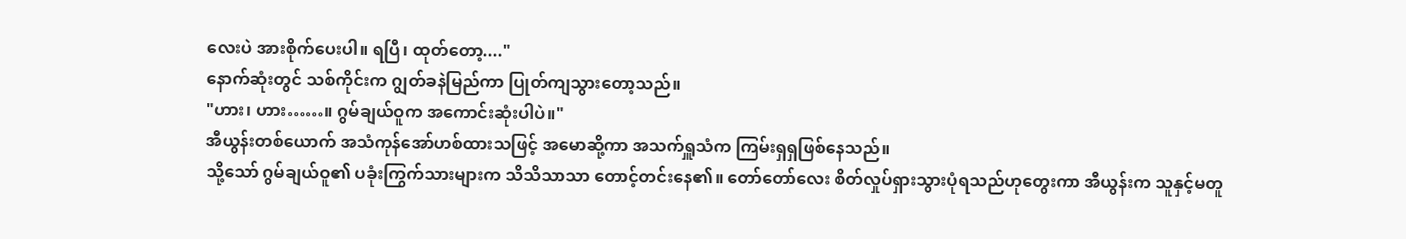လေးပဲ အားစိုက်ပေးပါ။ ရပြီ၊ ထုတ်တော့...."
နောက်ဆုံးတွင် သစ်ကိုင်းက ဂျွတ်ခနဲမြည်ကာ ပြုတ်ကျသွားတော့သည်။
"ဟား၊ ဟား……။ ဂွမ်ချယ်ဝူက အကောင်းဆုံးပါပဲ။"
အီယွန်းတစ်ယောက် အသံကုန်အော်ဟစ်ထားသဖြင့် အမောဆို့ကာ အသက်ရှူသံက ကြမ်းရှရှဖြစ်နေသည်။
သို့သော် ဂွမ်ချယ်ဝူ၏ ပခုံးကြွက်သားများက သိသိသာသာ တောင့်တင်းနေ၏။ တော်တော်လေး စိတ်လှုပ်ရှားသွားပုံရသည်ဟုတွေးကာ အီယွန်းက သူနှင့်မတူ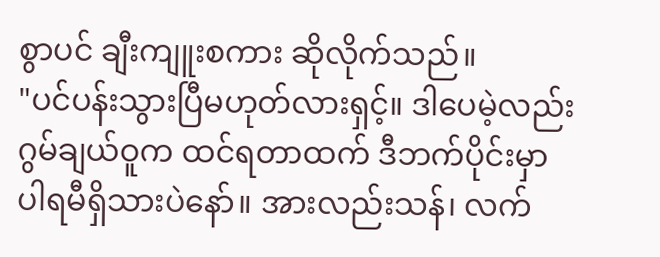စွာပင် ချီးကျူးစကား ဆိုလိုက်သည်။
"ပင်ပန်းသွားပြီမဟုတ်လားရှင့်။ ဒါပေမဲ့လည်း ဂွမ်ချယ်ဝူက ထင်ရတာထက် ဒီဘက်ပိုင်းမှာ ပါရမီရှိသားပဲနော်။ အားလည်းသန်၊ လက်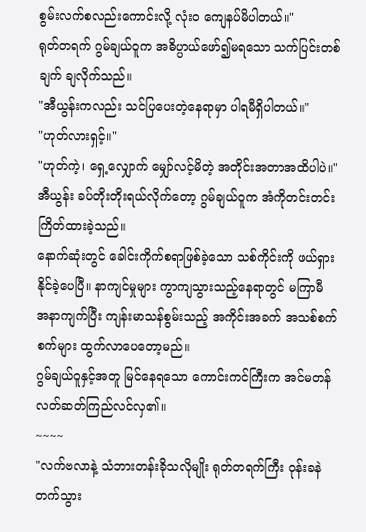စွမ်းလက်စလည်းကောင်းလို့ လုံးဝ ကျေနပ်မိပါတယ်။"
ရုတ်တရက် ဂွမ်ချယ်ဝူက အဓိပ္ပာယ်ဖော်၍မရသော သက်ပြင်းတစ်ချက် ချလိုက်သည်။
"အီယွန်းကလည်း သင်ပြပေးတဲ့နေရာမှာ ပါရမီရှိပါတယ်။"
"ဟုတ်လားရှင့်။"
"ဟုတ်ကဲ့၊ ရှေ့လျှောက် မျှော်လင့်မိတဲ့ အတိုင်းအတာအထိပါပဲ။"
အီယွန်း ခပ်တိုးတိုးရယ်လိုက်တော့ ဂွမ်ချယ်ဝူက အံကိုတင်းတင်းကြိတ်ထားခဲ့သည်။
နောက်ဆုံးတွင် ခေါင်းကိုက်စရာဖြစ်ခဲ့သော သစ်ကိုင်းကို ဖယ်ရှားနိုင်ခဲ့ပေပြီ။ နာကျင်မှုများ ကွာကျသွားသည့်နေရာတွင် မကြာမီ အနာကျက်ပြီး ကျန်းမာသန်စွမ်းသည့် အကိုင်းအခက် အသစ်စက်စက်များ ထွက်လာပေတော့မည်။
ဂွမ်ချယ်ဝူနှင့်အတူ မြင်နေရသော ကောင်းကင်ကြီးက အင်မတန် လတ်ဆတ်ကြည်လင်လှ၏။
~~~~
"လက်ဗလာနဲ့ သံဘားတန်းခိုသလိုမျိုး ရုတ်တရက်ကြီး ဝုန်းခနဲတက်သွား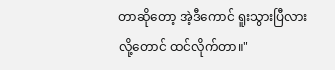တာဆိုတော့ အဲ့ဒီကောင် ရူးသွားပြီလားလို့တောင် ထင်လိုက်တာ။"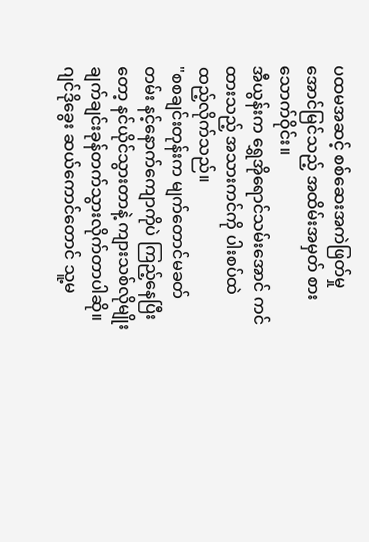ပထမအဆင့် စစ်ဆေးအကဲဖြတ်မှု အောင်မြင်သည့် အထိမ်းအမှတ် စားသောက်ဝိုင်း။
အီယွန်းက ရွှေအိုရောင်သမ်းအောင် ကင်ထားသည့် အသားကင်ကို ပါးစပ်ထဲ ထည့်လိုက်သည်။
"စစချင်းတုန်းက မျက်တောင်မခတ်တမ်း နင့်နောက်ကျောကိုပဲ ကြည့်နေပြီးတော့ နင်ယိုင်သွားတာနဲ့ ကျားသစ်လိုမျိုး ချက်ချင်းခုန်တက်သွားလိုက်တာပါဆို။ ဂျင်ဒိုခွေး ဆယ်ကောင်တောင် သူ့မ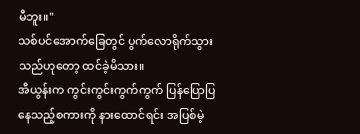မီဘူး။"
သစ်ပင်အောက်ခြေတွင် ပွက်လောရိုက်သွားသည်ဟုတော့ ထင်ခဲ့မိသား။
အီယွန်းက ကွင်းကွင်းကွက်ကွက် ပြန်ပြောပြနေသည့်စကားကို နားထောင်ရင်း အပြစ်မဲ့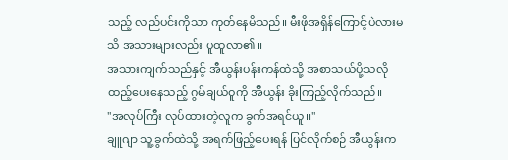သည့် လည်ပင်းကိုသာ ကုတ်နေမိသည်။ မီးဖိုအရှိန်ကြောင့်ပဲလားမသိ အသားများလည်း ပူထူလာ၏။
အသားကျက်သည်နှင့် အီယွန်းပန်းကန်ထဲသို့ အစာသယ်ပို့သလို ထည့်ပေးနေသည့် ဂွမ်ချယ်ဝူကို အီယွန်း ခိုးကြည့်လိုက်သည်။
"အလုပ်ကြီး လုပ်ထားတဲ့လူက ခွက်အရင်ယူ။"
ချူဂျာ သူ့ခွက်ထဲသို့ အရက်ဖြည့်ပေးရန် ပြင်လိုက်စဉ် အီယွန်းက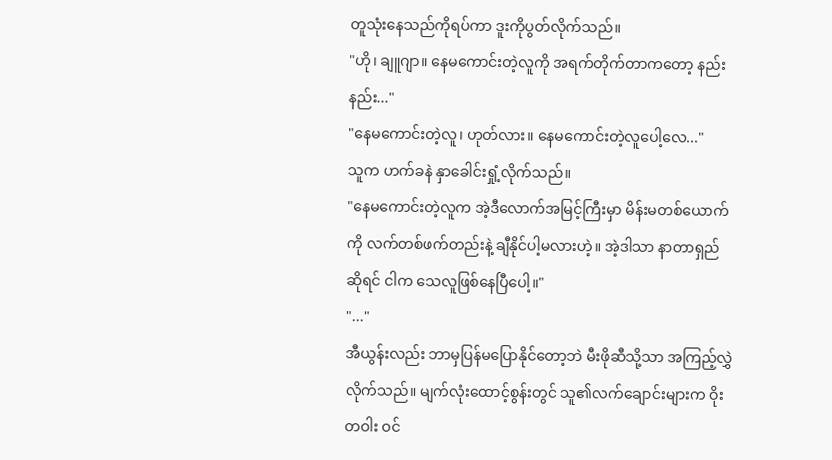တူသုံးနေသည်ကိုရပ်ကာ ဒူးကိုပွတ်လိုက်သည်။
"ဟို၊ ချူဂျာ။ နေမကောင်းတဲ့လူကို အရက်တိုက်တာကတော့ နည်းနည်း..."
"နေမကောင်းတဲ့လူ၊ ဟုတ်လား။ နေမကောင်းတဲ့လူပေါ့လေ..."
သူက ဟက်ခနဲ နှာခေါင်းရှုံ့လိုက်သည်။
"နေမကောင်းတဲ့လူက အဲ့ဒီလောက်အမြင့်ကြီးမှာ မိန်းမတစ်ယောက်ကို လက်တစ်ဖက်တည်းနဲ့ ချီနိုင်ပါ့မလားဟဲ့။ အဲ့ဒါသာ နာတာရှည်ဆိုရင် ငါက သေလူဖြစ်နေပြီပေါ့။"
"..."
အီယွန်းလည်း ဘာမှပြန်မပြောနိုင်တော့ဘဲ မီးဖိုဆီသို့သာ အကြည့်လွှဲလိုက်သည်။ မျက်လုံးထောင့်စွန်းတွင် သူ၏လက်ချောင်းများက ဝိုးတဝါး ဝင်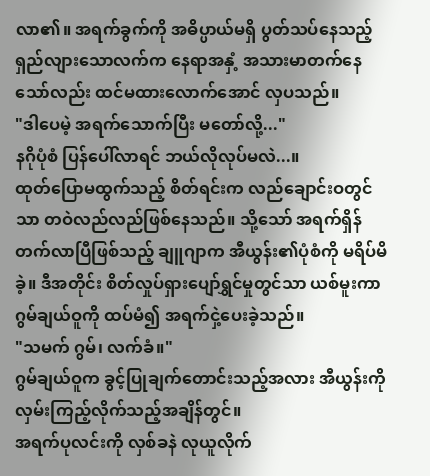လာ၏။ အရက်ခွက်ကို အဓိပ္ပာယ်မရှိ ပွတ်သပ်နေသည့် ရှည်လျားသောလက်က နေရာအနှံ့ အသားမာတက်နေသော်လည်း ထင်မထားလောက်အောင် လှပသည်။
"ဒါပေမဲ့ အရက်သောက်ပြီး မတော်လို့..."
နဂိုပုံစံ ပြန်ပေါ်လာရင် ဘယ်လိုလုပ်မလဲ...။
ထုတ်ပြောမထွက်သည့် စိတ်ရင်းက လည်ချောင်းဝတွင်သာ တဝဲလည်လည်ဖြစ်နေသည်။ သို့သော် အရက်ရှိန်တက်လာပြီဖြစ်သည့် ချူဂျာက အီယွန်း၏ပုံစံကို မရိပ်မိခဲ့။ ဒီအတိုင်း စိတ်လှုပ်ရှားပျော်ရွှင်မှုတွင်သာ ယစ်မူးကာ ဂွမ်ချယ်ဝူကို ထပ်မံ၍ အရက်ငှဲ့ပေးခဲ့သည်။
"သမက် ဂွမ်၊ လက်ခံ။"
ဂွမ်ချယ်ဝူက ခွင့်ပြုချက်တောင်းသည့်အလား အီယွန်းကို လှမ်းကြည့်လိုက်သည့်အချိန်တွင်။
အရက်ပုလင်းကို လှစ်ခနဲ လုယူလိုက်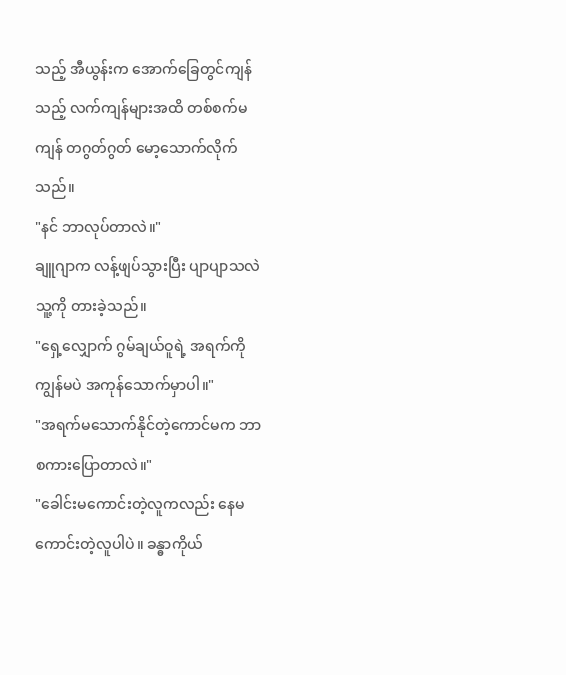သည့် အီယွန်းက အောက်ခြေတွင်ကျန်သည့် လက်ကျန်များအထိ တစ်စက်မကျန် တဂွတ်ဂွတ် မော့သောက်လိုက်သည်။
"နင် ဘာလုပ်တာလဲ။"
ချူဂျာက လန့်ဖျပ်သွားပြီး ပျာပျာသလဲ သူ့ကို တားခဲ့သည်။
"ရှေ့လျှောက် ဂွမ်ချယ်ဝူရဲ့ အရက်ကို ကျွန်မပဲ အကုန်သောက်မှာပါ။"
"အရက်မသောက်နိုင်တဲ့ကောင်မက ဘာစကားပြောတာလဲ။"
"ခေါင်းမကောင်းတဲ့လူကလည်း နေမကောင်းတဲ့လူပါပဲ။ ခန္ဓာကိုယ်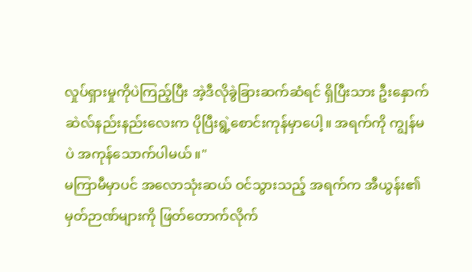လှုပ်ရှားမှုကိုပဲကြည့်ပြီး အဲ့ဒီလိုခွဲခြားဆက်ဆံရင် ရှိပြီးသား ဦးနှောက်ဆဲလ်နည်းနည်းလေးက ပိုပြီးရွဲ့စောင်းကုန်မှာပေါ့။ အရက်ကို ကျွန်မပဲ အကုန်သောက်ပါမယ်။"
မကြာမီမှာပင် အလောသုံးဆယ် ဝင်သွားသည့် အရက်က အီယွန်း၏ မှတ်ဉာဏ်များကို ဖြတ်တောက်လိုက်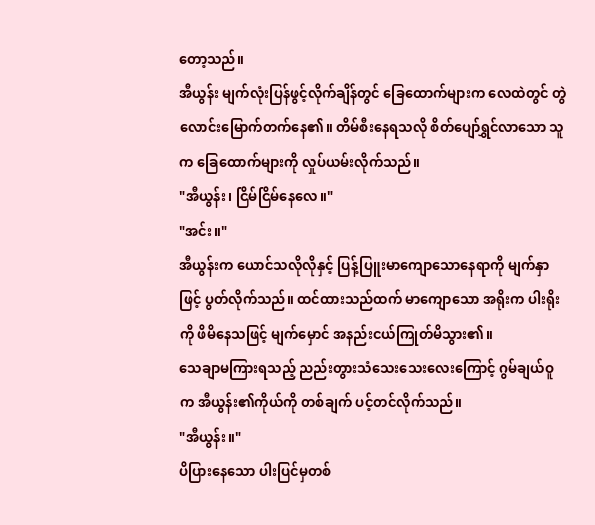တော့သည်။
အီယွန်း မျက်လုံးပြန်ဖွင့်လိုက်ချိန်တွင် ခြေထောက်များက လေထဲတွင် တွဲလောင်းမြောက်တက်နေ၏။ တိမ်စီးနေရသလို စိတ်ပျော်ရွှင်လာသော သူက ခြေထောက်များကို လှုပ်ယမ်းလိုက်သည်။
"အီယွန်း၊ ငြိမ်ငြိမ်နေလေ။"
"အင်း။"
အီယွန်းက ယောင်သလိုလိုနှင့် ပြန့်ပြူးမာကျောသောနေရာကို မျက်နှာဖြင့် ပွတ်လိုက်သည်။ ထင်ထားသည်ထက် မာကျောသော အရိုးက ပါးရိုးကို ဖိမိနေသဖြင့် မျက်မှောင် အနည်းငယ်ကြုတ်မိသွား၏။
သေချာမကြားရသည့် ညည်းတွားသံသေးသေးလေးကြောင့် ဂွမ်ချယ်ဝူက အီယွန်း၏ကိုယ်ကို တစ်ချက် ပင့်တင်လိုက်သည်။
"အီယွန်း။"
ပိပြားနေသော ပါးပြင်မှတစ်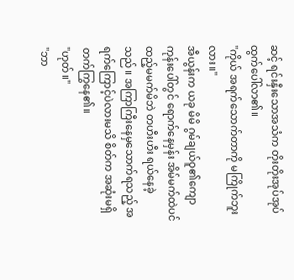ဆင့် ရင်းနှီးသောအသံက တိုးတိုးအုပ်အုပ် ထွက်ပေါ်လာ၏။
"ကိုယ် အရက်သောက်တာကို မကြိုက်ဘူးလား။"
အီယွန်းက ယခု မိမိ ဂွမ်ချယ်ဝူ၏ကျောကုန်းပေါ်တွင် ရောက်နေမှန်း အိမ်မက်ထဲပင် ထည့်မမက်မိဘဲ တဟီးဟီး ရယ်နေခဲ့သည်။ အကြာကြီးနေမှသောက်ရသည့် အရက်ကြောင့်ပဲလားမသိ စိတ်က အဆုံးမရှိ တက်ကြွနေ၏။
"ဟုတ်။"
"ဘာ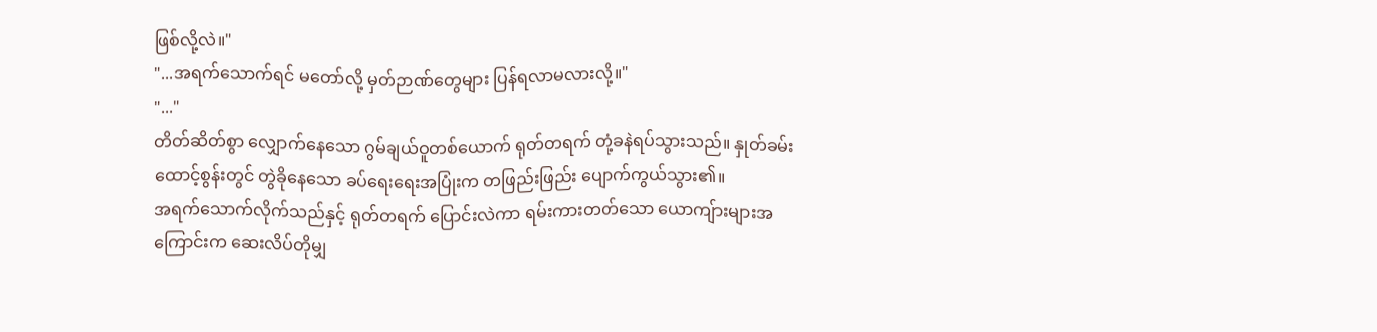ဖြစ်လို့လဲ။"
"...အရက်သောက်ရင် မတော်လို့ မှတ်ဉာဏ်တွေများ ပြန်ရလာမလားလို့။"
"..."
တိတ်ဆိတ်စွာ လျှောက်နေသော ဂွမ်ချယ်ဝူတစ်ယောက် ရုတ်တရက် တုံ့ခနဲရပ်သွားသည်။ နှုတ်ခမ်းထောင့်စွန်းတွင် တွဲခိုနေသော ခပ်ရေးရေးအပြုံးက တဖြည်းဖြည်း ပျောက်ကွယ်သွား၏။
အရက်သောက်လိုက်သည်နှင့် ရုတ်တရက် ပြောင်းလဲကာ ရမ်းကားတတ်သော ယောကျ်ားများအကြောင်းက ဆေးလိပ်တိုမျှ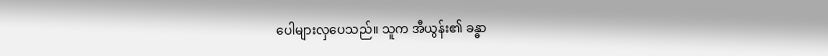ပေါများလှပေသည်။ သူက အီယွန်း၏ ခန္ဓာ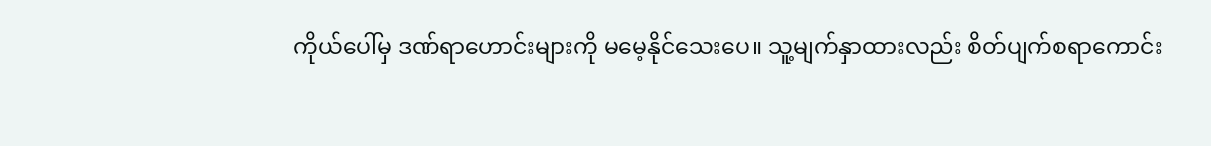ကိုယ်ပေါ်မှ ဒဏ်ရာဟောင်းများကို မမေ့နိုင်သေးပေ။ သူ့မျက်နှာထားလည်း စိတ်ပျက်စရာကောင်း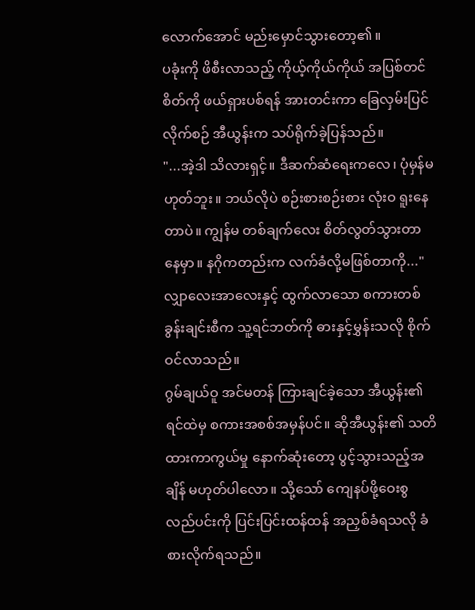လောက်အောင် မည်းမှောင်သွားတော့၏။
ပခုံးကို ဖိစီးလာသည့် ကိုယ့်ကိုယ်ကိုယ် အပြစ်တင်စိတ်ကို ဖယ်ရှားပစ်ရန် အားတင်းကာ ခြေလှမ်းပြင်လိုက်စဉ် အီယွန်းက သပ်ရိုက်ခဲ့ပြန်သည်။
"...အဲ့ဒါ သိလားရှင့်။ ဒီဆက်ဆံရေးကလေ၊ ပုံမှန်မဟုတ်ဘူး။ ဘယ်လိုပဲ စဉ်းစားစဉ်းစား လုံးဝ ရူးနေတာပဲ။ ကျွန်မ တစ်ချက်လေး စိတ်လွတ်သွားတာနေမှာ။ နဂိုကတည်းက လက်ခံလို့မဖြစ်တာကို..."
လျှာလေးအာလေးနှင့် ထွက်လာသော စကားတစ်ခွန်းချင်းစီက သူ့ရင်ဘတ်ကို ဓားနှင့်မွှန်းသလို စိုက်ဝင်လာသည်။
ဂွမ်ချယ်ဝူ အင်မတန် ကြားချင်ခဲ့သော အီယွန်း၏ ရင်ထဲမှ စကားအစစ်အမှန်ပင်။ ဆိုအီယွန်း၏ သတိထားကာကွယ်မှု နောက်ဆုံးတော့ ပွင့်သွားသည့်အချိန် မဟုတ်ပါလော။ သို့သော် ကျေနပ်ဖို့ဝေးစွ လည်ပင်းကို ပြင်းပြင်းထန်ထန် အညှစ်ခံရသလို ခံစားလိုက်ရသည်။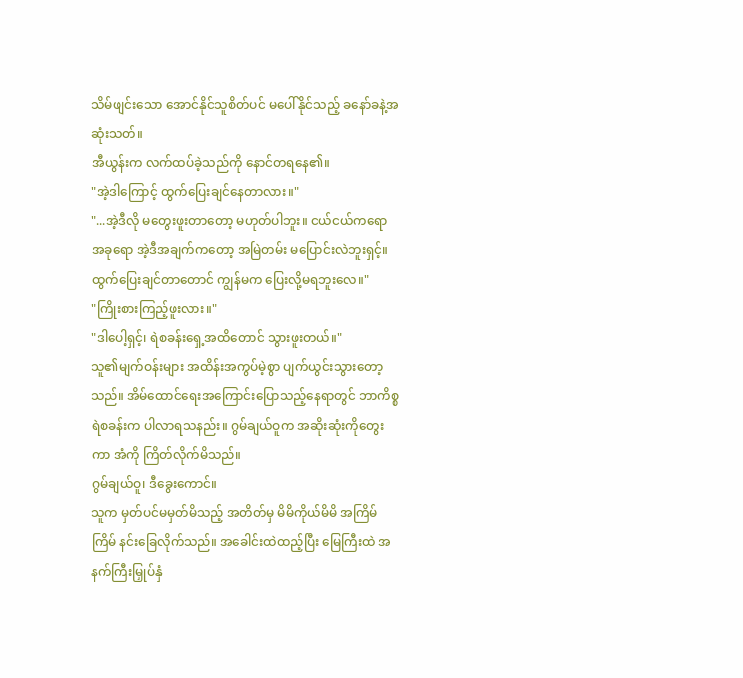သိမ်ဖျင်းသော အောင်နိုင်သူစိတ်ပင် မပေါ်နိုင်သည့် ခနော်ခနဲ့အဆုံးသတ်။
အီယွန်းက လက်ထပ်ခဲ့သည်ကို နောင်တရနေ၏။
"အဲ့ဒါကြောင့် ထွက်ပြေးချင်နေတာလား။"
"...အဲ့ဒီလို မတွေးဖူးတာတော့ မဟုတ်ပါဘူး။ ငယ်ငယ်ကရော အခုရော အဲ့ဒီအချက်ကတော့ အမြဲတမ်း မပြောင်းလဲဘူးရှင့်။ ထွက်ပြေးချင်တာတောင် ကျွန်မက ပြေးလို့မရဘူးလေ။"
"ကြိုးစားကြည့်ဖူးလား။"
"ဒါပေါ့ရှင့်၊ ရဲစခန်းရှေ့အထိတောင် သွားဖူးတယ်။"
သူ၏မျက်ဝန်းများ အထိန်းအကွပ်မဲ့စွာ ပျက်ယွင်းသွားတော့သည်။ အိမ်ထောင်ရေးအကြောင်းပြောသည့်နေရာတွင် ဘာကိစ္စ ရဲစခန်းက ပါလာရသနည်း။ ဂွမ်ချယ်ဝူက အဆိုးဆုံးကိုတွေးကာ အံကို ကြိတ်လိုက်မိသည်။
ဂွမ်ချယ်ဝူ၊ ဒီခွေးကောင်။
သူက မှတ်ပင်မမှတ်မိသည့် အတိတ်မှ မိမိကိုယ်မိမိ အကြိမ်ကြိမ် နင်းခြေလိုက်သည်။ အခေါင်းထဲထည့်ပြီး မြေကြီးထဲ အနက်ကြီးမြှုပ်နှံ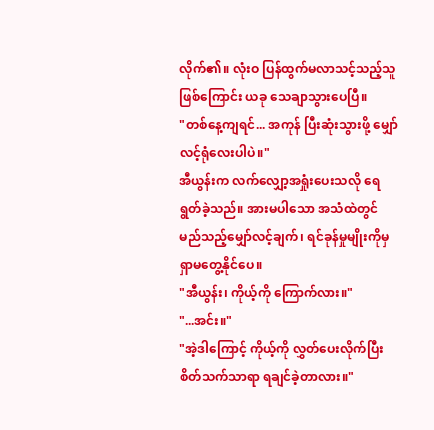လိုက်၏။ လုံးဝ ပြန်ထွက်မလာသင့်သည့်သူဖြစ်ကြောင်း ယခု သေချာသွားပေပြီ။
"တစ်နေ့ကျရင်... အကုန် ပြီးဆုံးသွားဖို့ မျှော်လင့်ရုံလေးပါပဲ။"
အီယွန်းက လက်လျှော့အရှုံးပေးသလို ရေရွတ်ခဲ့သည်။ အားမပါသော အသံထဲတွင် မည်သည့်မျှော်လင့်ချက်၊ ရင်ခုန်မှုမျိုးကိုမှ ရှာမတွေ့နိုင်ပေ။
"အီယွန်း၊ ကိုယ့်ကို ကြောက်လား။"
"...အင်း။"
"အဲ့ဒါကြောင့် ကိုယ့်ကို လွှတ်ပေးလိုက်ပြီး စိတ်သက်သာရာ ရချင်ခဲ့တာလား။"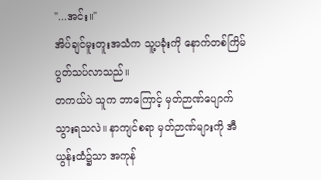"...အင်း။"
အိပ်ချင်မူးတူးအသံက သူ့ပခုံးကို နောက်တစ်ကြိမ် ပွတ်သပ်လာသည်။
တကယ်ပဲ သူက ဘာကြောင့် မှတ်ဉာဏ်ပျောက်သွားရသလဲ။ နာကျင်စရာ မှတ်ဉာဏ်များကို အီယွန်းထံ၌သာ အကုန်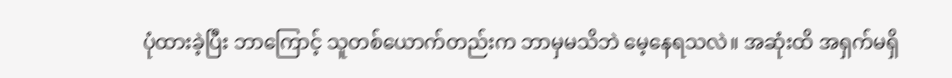ပုံထားခဲ့ပြီး ဘာကြောင့် သူတစ်ယောက်တည်းက ဘာမှမသိဘဲ မေ့နေရသလဲ။ အဆုံးထိ အရှက်မရှိ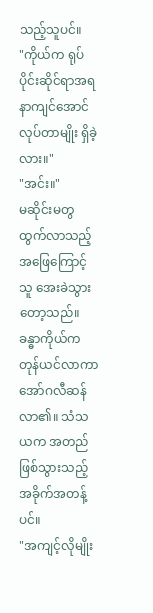သည့်သူပင်။
"ကိုယ်က ရုပ်ပိုင်းဆိုင်ရာအရ နာကျင်အောင်လုပ်တာမျိုး ရှိခဲ့လား။"
"အင်း။"
မဆိုင်းမတွ ထွက်လာသည့် အဖြေကြောင့် သူ အေးခဲသွားတော့သည်။ ခန္ဓာကိုယ်က တုန်ယင်လာကာ အော်ဂလီဆန်လာ၏။ သံသယက အတည်ဖြစ်သွားသည့် အခိုက်အတန့်ပင်။
"အကျင့်လိုမျိုး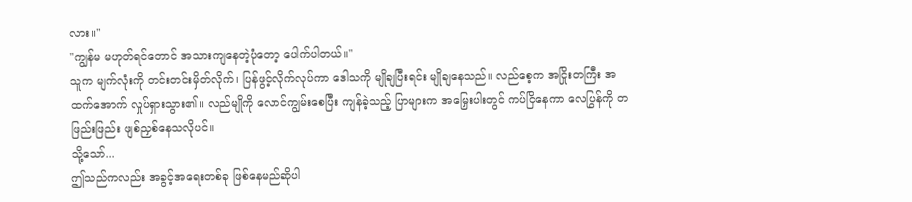လား။"
"ကျွန်မ မဟုတ်ရင်တောင် အသားကျနေတဲ့ပုံတော့ ပေါက်ပါတယ်။"
သူက မျက်လုံးကို တင်းတင်းမှိတ်လိုက်၊ ပြန်ဖွင့်လိုက်လုပ်ကာ ဒေါသကို မျိုချပြီးရင်း မျိုချနေသည်။ လည်စေ့က အငြိုးတကြီး အထက်အောက် လှုပ်ရှားသွား၏။ လည်မျိုကို လောင်ကျွမ်းစေပြီး ကျန်ခဲ့သည့် ပြာများက အမြှေးပါးတွင် ကပ်ငြိနေကာ လေပြွန်ကို တဖြည်းဖြည်း ဖျစ်ညှစ်နေသလိုပင်။
သို့သော်...
ဤသည်ကလည်း အခွင့်အရေးတစ်ခု ဖြစ်နေမည်ဆိုပါ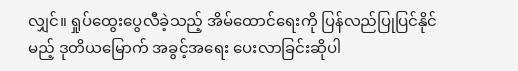လျှင်။ ရှုပ်ထွေးပွေလီခဲ့သည့် အိမ်ထောင်ရေးကို ပြန်လည်ပြုပြင်နိုင်မည့် ဒုတိယမြောက် အခွင့်အရေး ပေးလာခြင်းဆိုပါ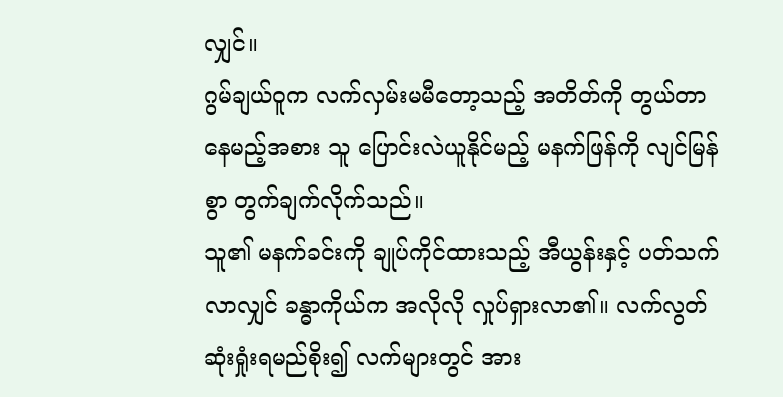လျှင်။
ဂွမ်ချယ်ဝူက လက်လှမ်းမမီတော့သည့် အတိတ်ကို တွယ်တာနေမည့်အစား သူ ပြောင်းလဲယူနိုင်မည့် မနက်ဖြန်ကို လျင်မြန်စွာ တွက်ချက်လိုက်သည်။
သူ၏ မနက်ခင်းကို ချုပ်ကိုင်ထားသည့် အီယွန်းနှင့် ပတ်သက်လာလျှင် ခန္ဓာကိုယ်က အလိုလို လှုပ်ရှားလာ၏။ လက်လွတ်ဆုံးရှုံးရမည်စိုး၍ လက်များတွင် အား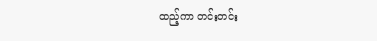ထည့်ကာ တင်းတင်း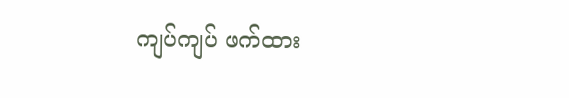ကျပ်ကျပ် ဖက်ထား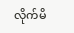လိုက်မိ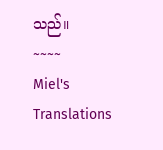သည်။
~~~~
Miel's Translations